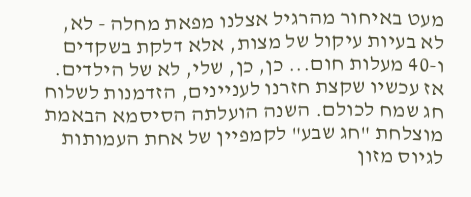מעט באיחור מהרגיל אצלנו מפאת מחלה - לא, לא בעיות עיקול של מצות, אלא דלקת בשקדים ו-40 מעלות חום... כן, כן, שלי, לא של הילדים. אז עכשיו שקצת חזרנו לעניינים, הזדמנות לשלוח חג שמח לכולם. השנה הועלתה הסיסמא הבאמת מוצלחת "חג שבע" לקמפיין של אחת העמותות לגיוס מזון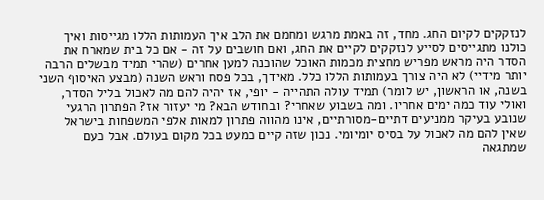לנזקקים לקיום החג. מחד, זה באמת מרגש ומחמם את הלב איך העמותות הללו מגייסות ואיך כולנו מתגייסים לסייע לנזקקים לקיים את החג, ואם חושבים על זה - אם כל בית שמארח את הסדר היה מראש מפריש מחצית מכמות האוכל שהוכנה למען אחרים (שהרי תמיד מבשלים הרבה יותר מידיי) לא היה צורך בעמותות הללו כלל. מאידך, בכל פסח וראש השנה (מבצע האיסוף השני בשנה, או הראשון, יש לומר) תמיד עולה התהייה - יופי, אז יהיה להם מה לאכול בליל הסדר, ואולי עוד כמה ימים אחריו. ומה בשבוע שאחרי? ובחודש הבא? מי יעזור אז? הפתרון הרגעי שנובע בעיקר ממניעים דתיים-מסורתיים, אינו מהווה פתרון למאות אלפי המשפחות בישראל שאין להם מה לאכול על בסיס יומיומי. נכון שזה קיים כמעט בכל מקום בעולם. אבל כעם שמתגאה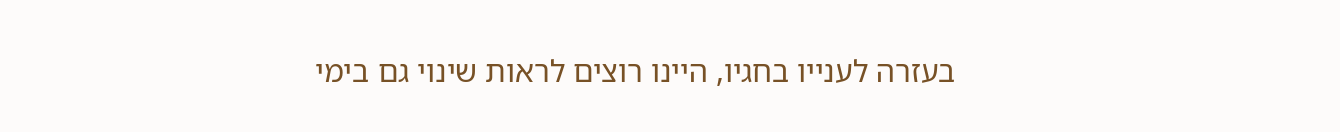בעזרה לענייו בחגיו, היינו רוצים לראות שינוי גם בימי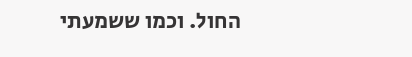החול. וכמו ששמעתי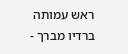ראש עמותה ברדיו מברך -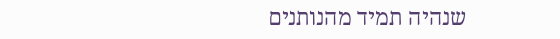שנהיה תמיד מהנותנים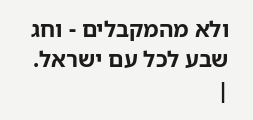ולא מהמקבלים - וחג שבע לכל עם ישראל.
|